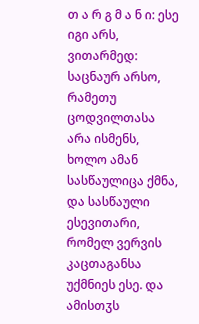თ ა რ გ მ ა ნ ი: ესე იგი არს, ვითარმედ: საცნაურ არსო, რამეთუ ცოდვილთასა არა ისმენს, ხოლო ამან სასწაულიცა ქმნა, და სასწაული ესევითარი, რომელ ვერვის კაცთაგანსა უქმნიეს ესე. და ამისთჳს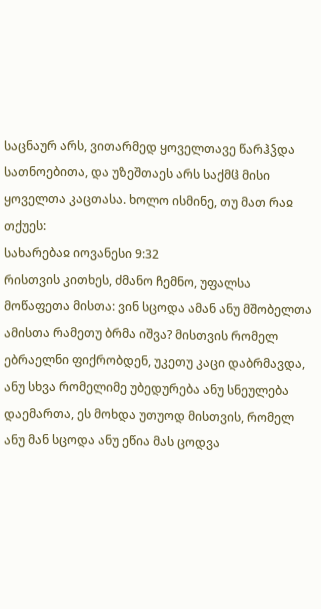საცნაურ არს, ვითარმედ ყოველთავე წარჰჴდა სათნოებითა, და უზეშთაეს არს საქმჱ მისი ყოველთა კაცთასა. ხოლო ისმინე, თუ მათ რაჲ თქუეს:
სახარებაჲ იოვანესი 9:32
რისთვის კითხეს, ძმანო ჩემნო, უფალსა მოწაფეთა მისთა: ვინ სცოდა ამან ანუ მშობელთა ამისთა რამეთუ ბრმა იშვა? მისთვის რომელ ებრაელნი ფიქრობდენ, უკეთუ კაცი დაბრმავდა, ანუ სხვა რომელიმე უბედურება ანუ სნეულება დაემართა, ეს მოხდა უთუოდ მისთვის, რომელ ანუ მან სცოდა ანუ ეწია მას ცოდვა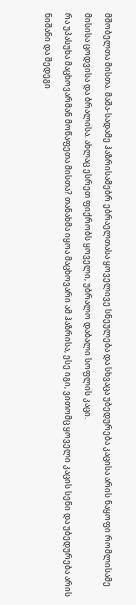მშობელთა მისთა. მაშა-სადამე ჰაზრისამებრ ებრაელთასა ყოველივე სნეულება და სხვაცა უბედურება კაცისა არის ნაყოფი რომლისამე მისისა ცოდვისა და ბრალისა. ახლაც ესრეთ ფიქრობს ყოველი, უბრალო დაბალი სოფლის კაცი.
რა უპასუხა მაცხოვარმან მოწაფეთა მისთა? თანახმა იყოა მაცხოვარი ამ ჰაზრისა, ესე იგი, ვითომც ყოველი კაცის სენი და უბედურება არის ნიშანი და შედეგი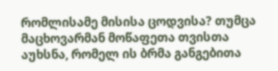რომლისამე მისისა ცოდვისა? თუმცა მაცხოვარმან მოწაფეთა თვისთა აუხსნა, რომელ ის ბრმა განგებითა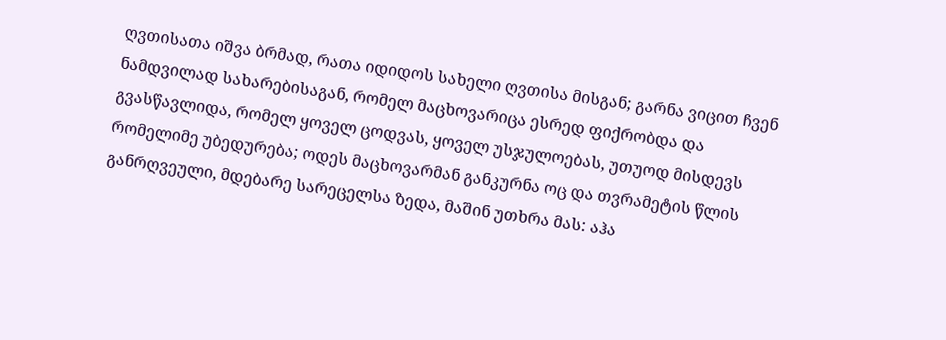ღვთისათა იშვა ბრმად, რათა იდიდოს სახელი ღვთისა მისგან; გარნა ვიცით ჩვენ ნამდვილად სახარებისაგან, რომელ მაცხოვარიცა ესრედ ფიქრობდა და გვასწავლიდა, რომელ ყოველ ცოდვას, ყოველ უსჯულოებას, უთუოდ მისდევს რომელიმე უბედურება; ოდეს მაცხოვარმან განკურნა ოც და თვრამეტის წლის განრღვეული, მდებარე სარეცელსა ზედა, მაშინ უთხრა მას: აჰა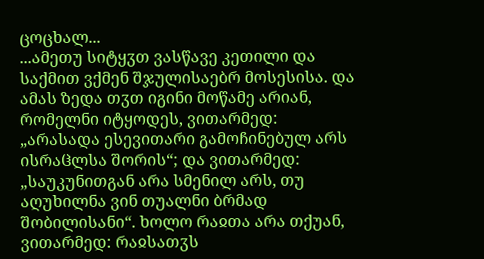ცოცხალ...
...ამეთუ სიტყჳთ ვასწავე კეთილი და საქმით ვქმენ შჯულისაებრ მოსესისა. და ამას ზედა თჳთ იგინი მოწამე არიან, რომელნი იტყოდეს, ვითარმედ: „არასადა ესევითარი გამოჩინებულ არს ისრაჱლსა შორის“; და ვითარმედ: „საუკუნითგან არა სმენილ არს, თუ აღუხილნა ვინ თუალნი ბრმად შობილისანი“. ხოლო რაჲთა არა თქუან, ვითარმედ: რაჲსათჳს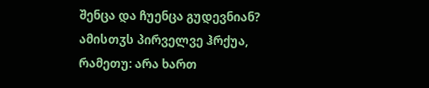შენცა და ჩუენცა გუდევნიან? ამისთჳს პირველვე ჰრქუა, რამეთუ: არა ხართ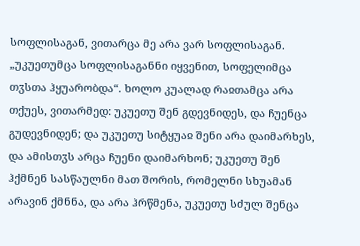სოფლისაგან, ვითარცა მე არა ვარ სოფლისაგან. „უკუეთუმცა სოფლისაგანნი იყვენით, სოფელიმცა თჳსთა ჰყუარობდა“. ხოლო კუალად რაჲთამცა არა თქუეს, ვითარმედ: უკუეთუ შენ გდევნიდეს, და ჩუენცა გუდევნიდენ; და უკუეთუ სიტყუაჲ შენი არა დაიმარხეს, და ამისთჳს არცა ჩუენი დაიმარხონ; უკუეთუ შენ ჰქმნენ სასწაულნი მათ შორის, რომელნი სხუამან არავინ ქმნნა, და არა ჰრწმენა, უკუეთუ სძულ შენცა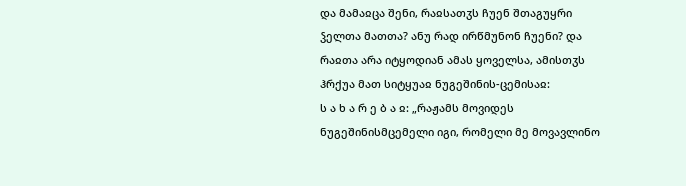და მამაჲცა შენი, რაჲსათჳს ჩუენ შთაგუყრი ჴელთა მათთა? ანუ რად ირწმუნონ ჩუენი? და რაჲთა არა იტყოდიან ამას ყოველსა, ამისთჳს ჰრქუა მათ სიტყუაჲ ნუგეშინის-ცემისაჲ:
ს ა ხ ა რ ე ბ ა ჲ: „რაჟამს მოვიდეს ნუგეშინისმცემელი იგი, რომელი მე მოვავლინო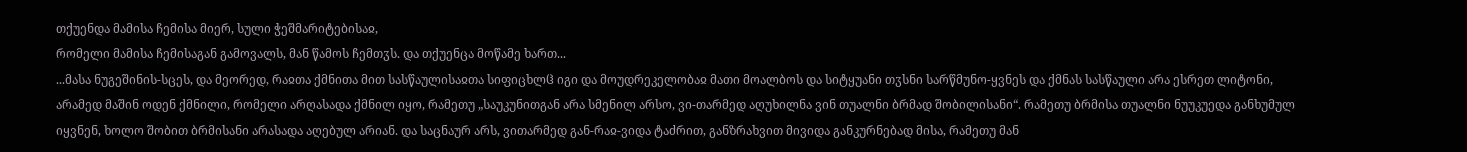თქუენდა მამისა ჩემისა მიერ, სული ჭეშმარიტებისაჲ,
რომელი მამისა ჩემისაგან გამოვალს, მან წამოს ჩემთჳს. და თქუენცა მოწამე ხართ...
...მასა ნუგეშინის-სცეს, და მეორედ, რაჲთა ქმნითა მით სასწაულისაჲთა სიფიცხლჱ იგი და მოუდრეკელობაჲ მათი მოალბოს და სიტყუანი თჳსნი სარწმუნო-ყვნეს და ქმნას სასწაული არა ესრეთ ლიტონი, არამედ მაშინ ოდენ ქმნილი, რომელი არღასადა ქმნილ იყო, რამეთუ „საუკუნითგან არა სმენილ არსო, ვი-თარმედ აღუხილნა ვინ თუალნი ბრმად შობილისანი“. რამეთუ ბრმისა თუალნი ნუუკუედა განხუმულ იყვნენ, ხოლო შობით ბრმისანი არასადა აღებულ არიან. და საცნაურ არს, ვითარმედ გან-რაჲ-ვიდა ტაძრით, განზრახვით მივიდა განკურნებად მისა, რამეთუ მან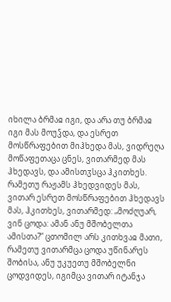იხილა ბრმაჲ იგი, და არა თუ ბრმაჲ იგი მას მოუჴდა, და ესრეთ მოსწრაფებით მიჰხედა მას, ვიდრეღა მოწაფეთაცა ცნეს, ვითარმედ მას ჰხედავს, და ამისთჳსცა ჰკითხეს. რამეთუ რაჟამს ჰხედვიდეს მას, ვითარ ესრეთ მოსწრაფებით ჰხედავს მას, ჰკითხეს, ვითარმედ: „მოძღუარ, ვინ ცოდა: ამან ანუ მშობელთა ამისთა?“ ცთომილ არს კითხვაჲ მათი, რამეთუ ვითარმცა ცოდა უწინარეს შობისა, ანუ უკუეთუ მშობელნი ცოდვიდეს, იგიმცა ვითარ იტანჯა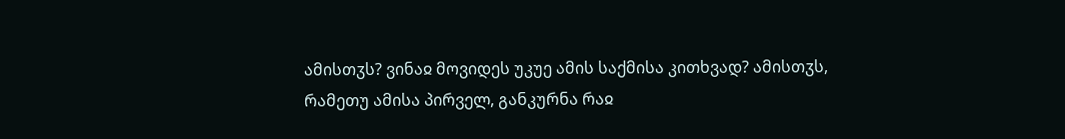ამისთჳს? ვინაჲ მოვიდეს უკუე ამის საქმისა კითხვად? ამისთჳს, რამეთუ ამისა პირველ, განკურნა რაჲ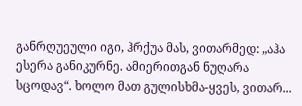განრღუეული იგი, ჰრქუა მას, ვითარმედ: „აჰა ესერა განიკურნე. ამიერითგან ნუღარა სცოდავ“. ხოლო მათ გულისხმა-ყვეს, ვითარ...